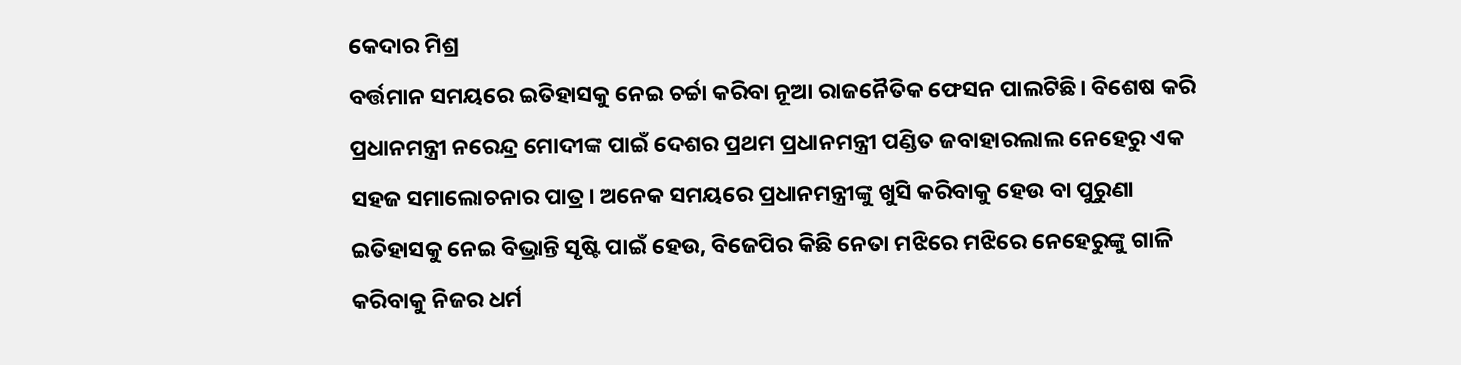କେଦାର ମିଶ୍ର
ବର୍ତ୍ତମାନ ସମୟରେ ଇତିହାସକୁ ନେଇ ଚର୍ଚ୍ଚା କରିବା ନୂଆ ରାଜନୈତିକ ଫେସନ ପାଲଟିଛି। ବିଶେଷ କରି ପ୍ରଧାନମନ୍ତ୍ରୀ ନରେନ୍ଦ୍ର ମୋଦୀଙ୍କ ପାଇଁ ଦେଶର ପ୍ରଥମ ପ୍ରଧାନମନ୍ତ୍ରୀ ପଣ୍ଡିତ ଜବାହାରଲାଲ ନେହେରୁ ଏକ ସହଜ ସମାଲୋଚନାର ପାତ୍ର। ଅନେକ ସମୟରେ ପ୍ରଧାନମନ୍ତ୍ରୀଙ୍କୁ ଖୁସି କରିବାକୁ ହେଉ ବା ପୁରୁଣା ଇତିହାସକୁ ନେଇ ବିଭ୍ରାନ୍ତି ସୃଷ୍ଟି ପାଇଁ ହେଉ, ବିଜେପିର କିଛି ନେତା ମଝିରେ ମଝିରେ ନେହେରୁଙ୍କୁ ଗାଳି କରିବାକୁ ନିଜର ଧର୍ମ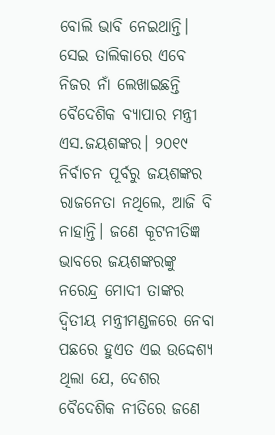ବୋଲି ଭାବି ନେଇଥାନ୍ତି। ସେଇ ତାଲିକାରେ ଏବେ ନିଜର ନାଁ ଲେଖାଇଛନ୍ତି ବୈଦେଶିକ ବ୍ୟାପାର ମନ୍ତ୍ରୀ ଏସ.ଜୟଶଙ୍କର। ୨୦୧୯ ନିର୍ବାଚନ ପୂର୍ବରୁ ଜୟଶଙ୍କର ରାଜନେତା ନଥିଲେ, ଆଜି ବି ନାହାନ୍ତି। ଜଣେ କୂଟନୀତିଜ୍ଞ ଭାବରେ ଜୟଶଙ୍କରଙ୍କୁ ନରେନ୍ଦ୍ର ମୋଦୀ ତାଙ୍କର ଦ୍ଵିତୀୟ ମନ୍ତ୍ରୀମଣ୍ଡଳରେ ନେବା ପଛରେ ହୁଏତ ଏଇ ଉଦ୍ଦେଶ୍ୟ ଥିଲା ଯେ, ଦେଶର ବୈଦେଶିକ ନୀତିରେ ଜଣେ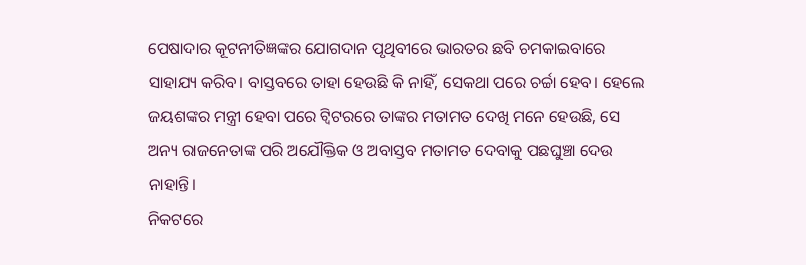ପେଷାଦାର କୂଟନୀତିଜ୍ଞଙ୍କର ଯୋଗଦାନ ପୃଥିବୀରେ ଭାରତର ଛବି ଚମକାଇବାରେ ସାହାଯ୍ୟ କରିବ। ବାସ୍ତବରେ ତାହା ହେଉଛି କି ନାହିଁ, ସେକଥା ପରେ ଚର୍ଚ୍ଚା ହେବ। ହେଲେ ଜୟଶଙ୍କର ମନ୍ତ୍ରୀ ହେବା ପରେ ଟ୍ବିଟରରେ ତାଙ୍କର ମତାମତ ଦେଖି ମନେ ହେଉଛି, ସେ ଅନ୍ୟ ରାଜନେତାଙ୍କ ପରି ଅଯୌକ୍ତିକ ଓ ଅବାସ୍ତବ ମତାମତ ଦେବାକୁ ପଛଘୁଞ୍ଚା ଦେଉ ନାହାନ୍ତି।
ନିକଟରେ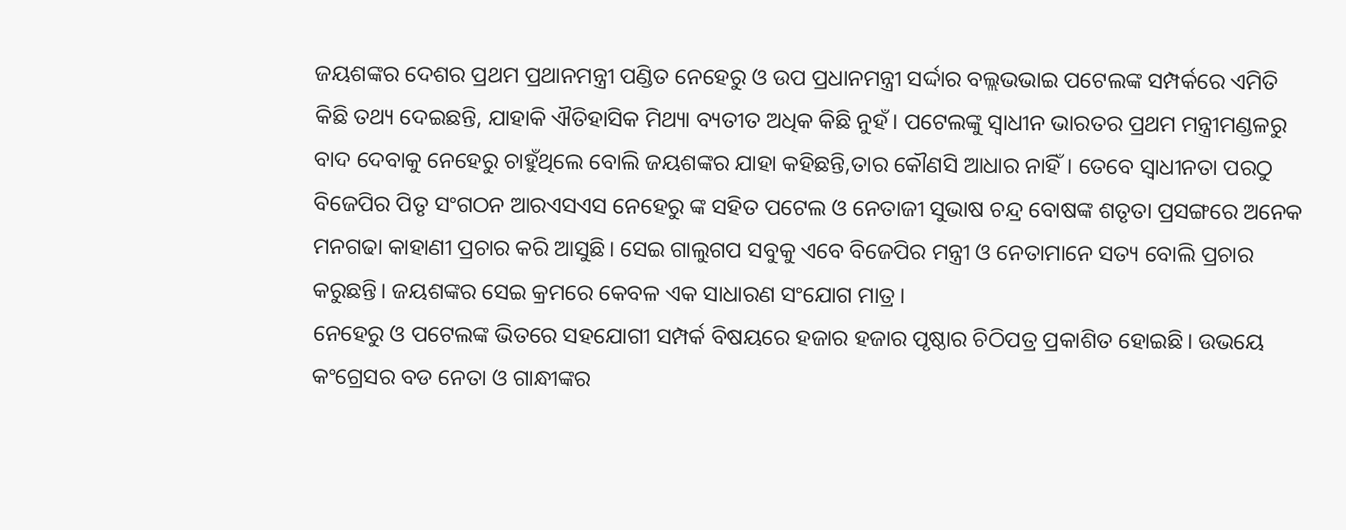ଜୟଶଙ୍କର ଦେଶର ପ୍ରଥମ ପ୍ରଥାନମନ୍ତ୍ରୀ ପଣ୍ଡିତ ନେହେରୁ ଓ ଉପ ପ୍ରଧାନମନ୍ତ୍ରୀ ସର୍ଦ୍ଦାର ବଲ୍ଲଭଭାଇ ପଟେଲଙ୍କ ସମ୍ପର୍କରେ ଏମିତି କିଛି ତଥ୍ୟ ଦେଇଛନ୍ତି, ଯାହାକି ଐତିହାସିକ ମିଥ୍ୟା ବ୍ୟତୀତ ଅଧିକ କିଛି ନୁହଁ। ପଟେଲଙ୍କୁ ସ୍ଵାଧୀନ ଭାରତର ପ୍ରଥମ ମନ୍ତ୍ରୀମଣ୍ଡଳରୁ ବାଦ ଦେବାକୁ ନେହେରୁ ଚାହୁଁଥିଲେ ବୋଲି ଜୟଶଙ୍କର ଯାହା କହିଛନ୍ତି,ତାର କୌଣସି ଆଧାର ନାହିଁ। ତେବେ ସ୍ଵାଧୀନତା ପରଠୁ ବିଜେପିର ପିତୃ ସଂଗଠନ ଆରଏସଏସ ନେହେରୁ ଙ୍କ ସହିତ ପଟେଲ ଓ ନେତାଜୀ ସୁଭାଷ ଚନ୍ଦ୍ର ବୋଷଙ୍କ ଶତୃତା ପ୍ରସଙ୍ଗରେ ଅନେକ ମନଗଢା କାହାଣୀ ପ୍ରଚାର କରି ଆସୁଛି। ସେଇ ଗାଲୁଗପ ସବୁକୁ ଏବେ ବିଜେପିର ମନ୍ତ୍ରୀ ଓ ନେତାମାନେ ସତ୍ୟ ବୋଲି ପ୍ରଚାର କରୁଛନ୍ତି। ଜୟଶଙ୍କର ସେଇ କ୍ରମରେ କେବଳ ଏକ ସାଧାରଣ ସଂଯୋଗ ମାତ୍ର।
ନେହେରୁ ଓ ପଟେଲଙ୍କ ଭିତରେ ସହଯୋଗୀ ସମ୍ପର୍କ ବିଷୟରେ ହଜାର ହଜାର ପୃଷ୍ଠାର ଚିଠିପତ୍ର ପ୍ରକାଶିତ ହୋଇଛି। ଉଭୟେ କଂଗ୍ରେସର ବଡ ନେତା ଓ ଗାନ୍ଧୀଙ୍କର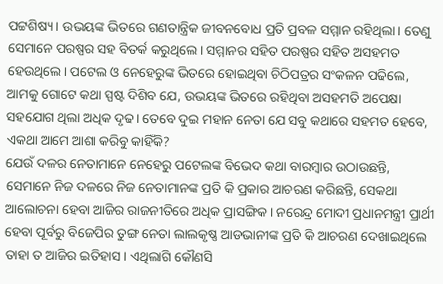ପଟ୍ଟଶିଷ୍ୟ। ଉଭୟଙ୍କ ଭିତରେ ଗଣତାନ୍ତ୍ରିକ ଜୀବନବୋଧ ପ୍ରତି ପ୍ରବଳ ସମ୍ମାନ ରହିଥିଲା। ତେଣୁ ସେମାନେ ପରଷ୍ପର ସହ ବିତର୍କ କରୁଥିଲେ। ସମ୍ମାନର ସହିତ ପରଷ୍ପର ସହିତ ଅସହମତ ହେଉଥିଲେ। ପଟେଲ ଓ ନେହେରୁଙ୍କ ଭିତରେ ହୋଇଥିବା ଚିଠିପତ୍ରର ସଂକଳନ ପଢିଲେ, ଆମକୁ ଗୋଟେ କଥା ସ୍ପଷ୍ଟ ଦିଶିବ ଯେ, ଉଭୟଙ୍କ ଭିତରେ ରହିଥିବା ଅସହମତି ଅପେକ୍ଷା ସହଯୋଗ ଥିଲା ଅଧିକ ଦୃଢ। ତେବେ ଦୁଇ ମହାନ ନେତା ଯେ ସବୁ କଥାରେ ସହମତ ହେବେ, ଏକଥା ଆମେ ଆଶା କରିବୁ କାହିଁକି?
ଯେଉଁ ଦଳର ନେତାମାନେ ନେହେରୁ ପଟେଲଙ୍କ ବିଭେଦ କଥା ବାରମ୍ବାର ଉଠାଉଛନ୍ତି, ସେମାନେ ନିଜ ଦଳରେ ନିଜ ନେତାମାନଙ୍କ ପ୍ରତି କି ପ୍ରକାର ଆଚରଣ କରିଛନ୍ତି, ସେକଥା ଆଲୋଚନା ହେବା ଆଜିର ରାଜନୀତିରେ ଅଧିକ ପ୍ରାସଙ୍ଗିକ। ନରେନ୍ଦ୍ର ମୋଦୀ ପ୍ରଧାନମନ୍ତ୍ରୀ ପ୍ରାର୍ଥୀ ହେବା ପୂର୍ବରୁ ବିଜେପିର ତୁଙ୍ଗ ନେତା ଲାଲକୃଷ୍ଣ ଆଡଭାନୀଙ୍କ ପ୍ରତି କି ଆଚରଣ ଦେଖାଇଥିଲେ ତାହା ତ ଆଜିର ଇତିହାସ। ଏଥିଲାଗି କୌଣସି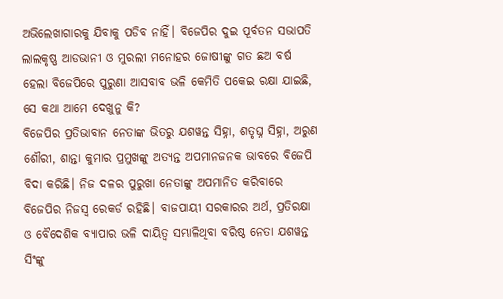ଅଭିଲେଖାଗାରକୁ ଯିବାକୁ ପଡିବ ନାହିଁ। ବିଜେପିର ଦୁଇ ପୂର୍ବତନ ସଭାପତି ଲାଲକୃଷ୍ଣ ଆଡଭାନୀ ଓ ମୁରଲୀ ମନୋହର ଜୋଷୀଙ୍କୁ ଗତ ଛଅ ବର୍ଷ ହେଲା ବିଜେପିରେ ପୁରୁଣା ଆସବାବ ଭଳି କେମିତି ପକେଇ ରକ୍ଷା ଯାଇଛି, ସେ କଥା ଆମେ ଦେଖୁନୁ କି?
ବିଜେପିର ପ୍ରତିଭାବାନ ନେତାଙ୍କ ଭିତରୁ ଯଶୱନ୍ତ ସିହ୍ନା, ଶତୃଘ୍ନ ସିହ୍ନା, ଅରୁଣ ଶୌରୀ, ଶାନ୍ତା କୁମାର ପ୍ରମୁଖଙ୍କୁ ଅତ୍ୟନ୍ତ ଅପମାନଜନକ ଭାବରେ ବିଜେପି ବିଦା କରିଛି। ନିଜ ଦଳର ପୁରୁଖା ନେତାଙ୍କୁ ଅପମାନିତ କରିବାରେ ବିଜେପିର ନିଜସ୍ଵ ରେକର୍ଡ ରହିଛି। ବାଜପାୟୀ ସରକାରର ଅର୍ଥ, ପ୍ରତିରକ୍ଷା ଓ ବୈଦେଶିକ ବ୍ୟାପାର ଭଳି ଦାୟିତ୍ଵ ସମ୍ଭାଳିଥିବା ବରିଷ୍ଠ ନେତା ଯଶୱନ୍ତ ସିଂଙ୍କୁ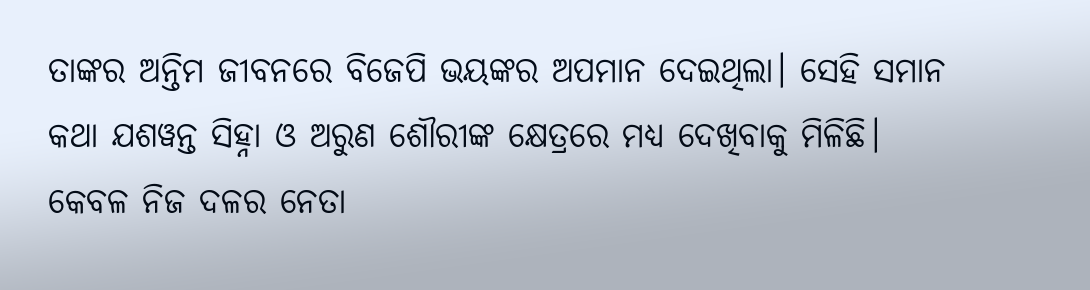ତାଙ୍କର ଅନ୍ତିମ ଜୀବନରେ ବିଜେପି ଭୟଙ୍କର ଅପମାନ ଦେଇଥିଲା। ସେହି ସମାନ କଥା ଯଶୱନ୍ତ ସିହ୍ନା ଓ ଅରୁଣ ଶୌରୀଙ୍କ କ୍ଷେତ୍ରରେ ମଧ୍ୟ ଦେଖିବାକୁ ମିଳିଛି।
କେବଳ ନିଜ ଦଳର ନେତା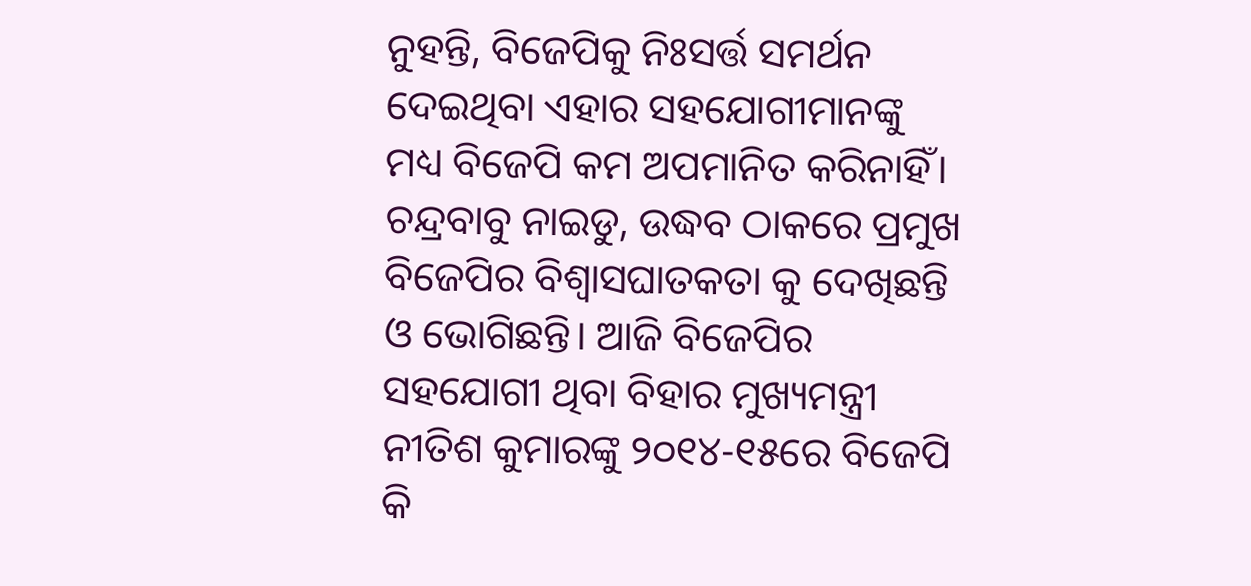ନୁହନ୍ତି, ବିଜେପିକୁ ନିଃସର୍ତ୍ତ ସମର୍ଥନ ଦେଇଥିବା ଏହାର ସହଯୋଗୀମାନଙ୍କୁ ମଧ୍ୟ ବିଜେପି କମ ଅପମାନିତ କରିନାହିଁ। ଚନ୍ଦ୍ରବାବୁ ନାଇଡୁ, ଉଦ୍ଧବ ଠାକରେ ପ୍ରମୁଖ ବିଜେପିର ବିଶ୍ଵାସଘାତକତା କୁ ଦେଖିଛନ୍ତି ଓ ଭୋଗିଛନ୍ତି। ଆଜି ବିଜେପିର ସହଯୋଗୀ ଥିବା ବିହାର ମୁଖ୍ୟମନ୍ତ୍ରୀ ନୀତିଶ କୁମାରଙ୍କୁ ୨୦୧୪-୧୫ରେ ବିଜେପି କି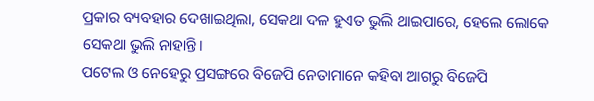ପ୍ରକାର ବ୍ୟବହାର ଦେଖାଇଥିଲା, ସେକଥା ଦଳ ହୁଏତ ଭୁଲି ଥାଇପାରେ, ହେଲେ ଲୋକେ ସେକଥା ଭୁଲି ନାହାନ୍ତି।
ପଟେଲ ଓ ନେହେରୁ ପ୍ରସଙ୍ଗରେ ବିଜେପି ନେତାମାନେ କହିବା ଆଗରୁ ବିଜେପି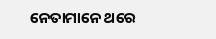ନେତାମାନେ ଥରେ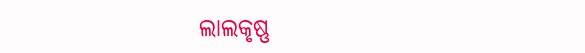ଲାଲକୃଷ୍ଣ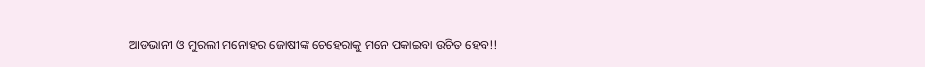ଆଡଭାନୀ ଓ ମୁରଲୀ ମନୋହର ଜୋଷୀଙ୍କ ଚେହେରାକୁ ମନେ ପକାଇବା ଉଚିତ ହେବ!!